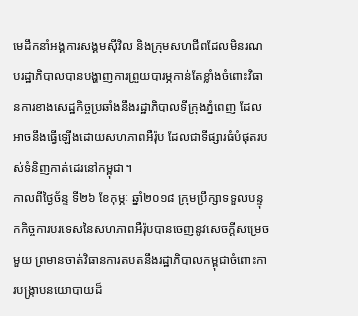មេដឹកនាំអង្គការសង្គមស៊ីវិល និងក្រុមសហជីពដែលមិនរណបរដ្ឋាភិបាលបានបង្ហាញការព្រួយបារម្ភកាន់តែខ្លាំងចំពោះវិធានការខាងសេដ្ឋកិច្ចប្រឆាំងនឹងរដ្ឋាភិបាលទីក្រុងភ្នំពេញ ដែលអាចនឹងធ្វើឡើងដោយសហភាពអឺរ៉ុប ដែលជាទីផ្សារធំបំផុតរបស់ទំនិញកាត់ដេរនៅកម្ពុជា។
កាលពីថ្ងៃច័ន្ទ ទី២៦ ខែកុម្ភៈ ឆ្នាំ២០១៨ ក្រុមប្រឹក្សាទទួលបន្ទុកកិច្ចការបរទេសនៃសហភាពអឺរ៉ុបបានចេញនូវសេចក្ដីសម្រេចមួយ ព្រមានចាត់វិធានការតបតនឹងរដ្ឋាភិបាលកម្ពុជាចំពោះការបង្ក្រាបនយោបាយដ៏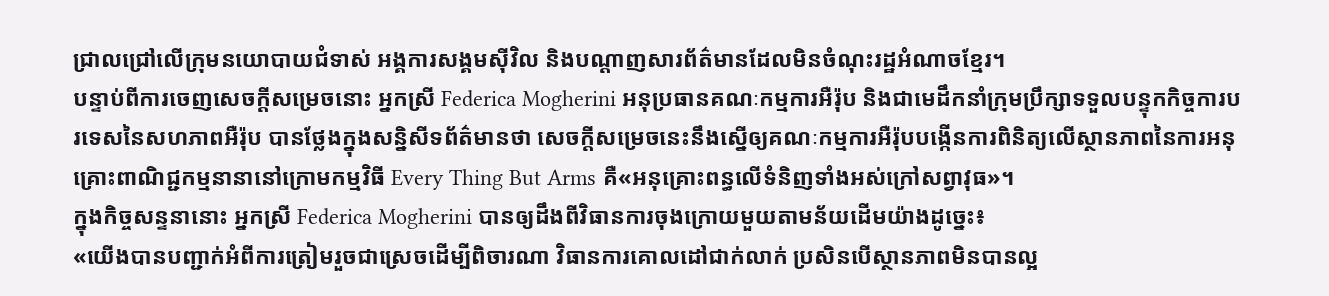ជ្រាលជ្រៅលើក្រុមនយោបាយជំទាស់ អង្គការសង្គមស៊ីវិល និងបណ្ដាញសារព័ត៌មានដែលមិនចំណុះរដ្ឋអំណាចខ្មែរ។
បន្ទាប់ពីការចេញសេចក្តីសម្រេចនោះ អ្នកស្រី Federica Mogherini អនុប្រធានគណៈកម្មការអឺរ៉ុប និងជាមេដឹកនាំក្រុមប្រឹក្សាទទួលបន្ទុកកិច្ចការបរទេសនៃសហភាពអឺរ៉ុប បានថ្លែងក្នុងសន្និសីទព័ត៌មានថា សេចក្តីសម្រេចនេះនឹងស្នើឲ្យគណៈកម្មការអឺរ៉ុបបង្កើនការពិនិត្យលើស្ថានភាពនៃការអនុគ្រោះពាណិជ្ជកម្មនានានៅក្រោមកម្មវិធី Every Thing But Arms គឺ«អនុគ្រោះពន្ធលើទំនិញទាំងអស់ក្រៅសព្វាវុធ»។
ក្នុងកិច្ចសន្ទនានោះ អ្នកស្រី Federica Mogherini បានឲ្យដឹងពីវិធានការចុងក្រោយមួយតាមន័យដើមយ៉ាងដូច្នេះ៖
«យើងបានបញ្ជាក់អំពីការត្រៀមរួចជាស្រេចដើម្បីពិចារណា វិធានការគោលដៅជាក់លាក់ ប្រសិនបើស្ថានភាពមិនបានល្អ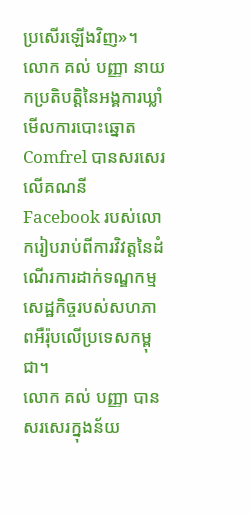ប្រសើរឡើងវិញ»។
លោក គល់ បញ្ញា នាយកប្រតិបត្តិនៃអង្គការឃ្លាំមើលការបោះឆ្នោត Comfrel បានសរសេរលើគណនី Facebook របស់លោករៀបរាប់ពីការវិវត្តនៃដំណើរការដាក់ទណ្ឌកម្មសេដ្ឋកិច្ចរបស់សហភាពអឺរ៉ុបលើប្រទេសកម្ពុជា។
លោក គល់ បញ្ញា បានសរសេរក្នុងន័យ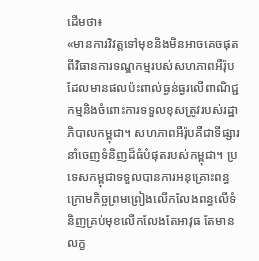ដើមថា៖
«មានការវិវត្តទៅមុខនិងមិនអាចគេចផុតពីវិធានការទណ្ឌកម្មរបស់សហភាពអឺរ៉ុបដែលមានផលប៉ះពាល់ធ្ងន់ធ្ងរលើពាណិជ្ជកម្មនិងចំពោះការទទួលខុសត្រូវរបស់រដ្ឋាភិបាលកម្ពុជា។ សហភាពអឺរ៉ុបគឺជាទីផ្សារនាំចេញទំនិញដ៏ធំបំផុតរបស់កម្ពុជា។ ប្រទេសកម្ពុជាទទួលបានការអនុគ្រោះពន្ធ ក្រោមកិច្ចព្រមព្រៀងលើកលែងពន្ធលើទំនិញគ្រប់មុខលើកលែងតែអាវុធ តែមានលក្ខ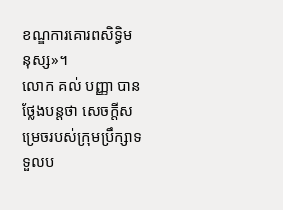ខណ្ឌការគោរពសិទ្ធិមនុស្ស»។
លោក គល់ បញ្ញា បានថ្លែងបន្តថា សេចក្តីសម្រេចរបស់ក្រុមប្រឹក្សាទទួលប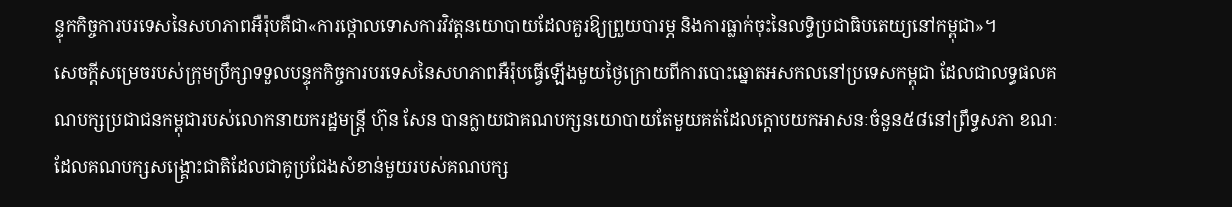ន្ទុកកិច្ចការបរទេសនៃសហភាពអឺរ៉ុបគឺជា«ការថ្កោលទោសការវិវត្តនយោបាយដែលគួរឱ្យព្រួយបារម្ភ និងការធ្លាក់ចុះនៃលទ្ធិប្រជាធិបតេយ្យនៅកម្ពុជា»។
សេចក្ដីសម្រេចរបស់ក្រុមប្រឹក្សាទទួលបន្ទុកកិច្ចការបរទេសនៃសហភាពអឺរ៉ុបធ្វើឡើងមួយថ្ងៃក្រោយពីការបោះឆ្នោតអសកលនៅប្រទេសកម្ពុជា ដែលជាលទ្ធផលគណបក្សប្រជាជនកម្ពុជារបស់លោកនាយករដ្ឋមន្ត្រី ហ៊ុន សែន បានក្លាយជាគណបក្សនយោបាយតែមួយគត់ដែលក្តោបយកអាសនៈចំនួន៥៨នៅព្រឹទ្ធសភា ខណៈដែលគណបក្សសង្គ្រោះជាតិដែលជាគូប្រជែងសំខាន់មួយរបស់គណបក្ស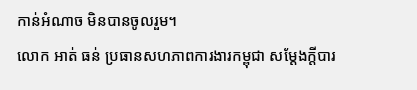កាន់អំណាច មិនបានចូលរួម។
លោក អាត់ ធន់ ប្រធានសហភាពការងារកម្ពុជា សម្តែងក្តីបារ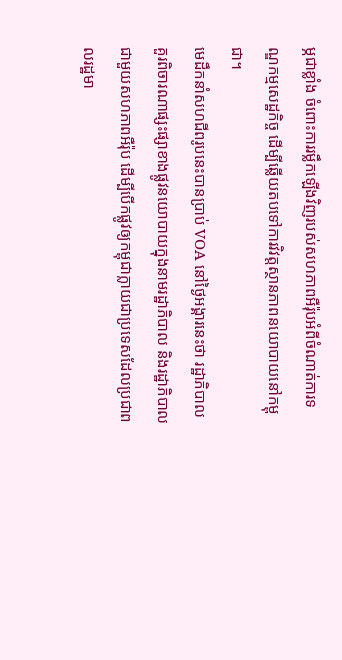ម្ភជាខ្លាំង ចំពោះការរម្លឹកឡើងវិញរបស់សហភាពអឺរ៉ុបអំពីចំណាត់ការទណ្ឌកម្មសេដ្ឋកិច្ច ដើម្បីឆ្លើយតបទៅការវិវត្តស្ថានភាពនយោបាយនៅកម្ពុជា។
មេដឹកនាំសហជីពរូបនេះបានប្រាប់ VOA នៅថ្ងៃអង្គារនេះថា រដ្ឋាភិបាលគួរពិចារណាផ្សះផ្សាខាងផ្លូវនយោបាយក្នុងនាមរដ្ឋាភិបាល និងរដ្ឋាភិបាលជាមួយសហភាពអឺរ៉ុប ដើម្បីបើកផ្លូវឲ្យកម្ពុជាក្លាយជាប្រទេសដែលប្រជាពលរដ្ឋមា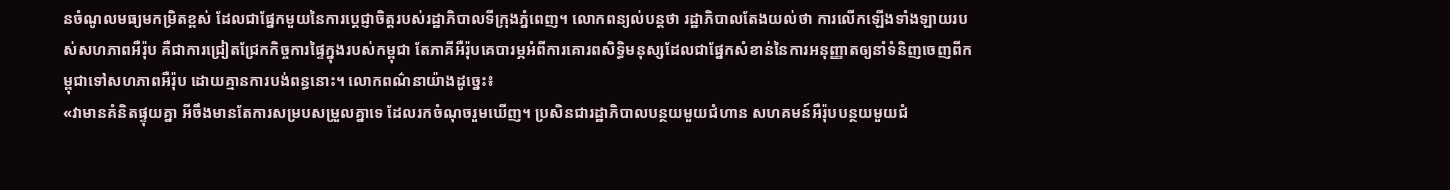នចំណូលមធ្យមកម្រិតខ្ពស់ ដែលជាផ្នែកមួយនៃការប្តេជ្ញាចិត្តរបស់រដ្ឋាភិបាលទីក្រុងភ្នំពេញ។ លោកពន្យល់បន្តថា រដ្ឋាភិបាលតែងយល់ថា ការលើកឡើងទាំងឡាយរបស់សហភាពអឺរ៉ុប គឺជាការជ្រៀតជ្រែកកិច្ចការផ្ទៃក្នុងរបស់កម្ពុជា តែភាគីអឺរ៉ុបគេបារម្ភអំពីការគោរពសិទ្ធិមនុស្សដែលជាផ្នែកសំខាន់នៃការអនុញ្ញាតឲ្យនាំទំនិញចេញពីកម្ពុជាទៅសហភាពអឺរ៉ុប ដោយគ្មានការបង់ពន្ធនោះ។ លោកពណ៌នាយ៉ាងដូច្នេះ៖
«វាមានគំនិតផ្ទុយគ្នា អីចឹងមានតែការសម្របសម្រួលគ្នាទេ ដែលរកចំណុចរួមឃើញ។ ប្រសិនជារដ្ឋាភិបាលបន្ថយមួយជំហាន សហគមន៍អឺរ៉ុបបន្ថយមួយជំ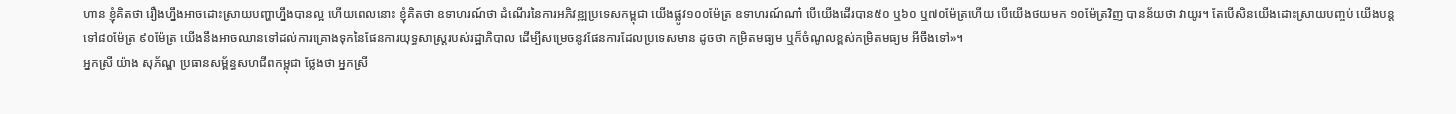ហាន ខ្ញុំគិតថា រឿងហ្នឹងអាចដោះស្រាយបញ្ហាហ្នឹងបានល្អ ហើយពេលនោះ ខ្ញុំគិតថា ឧទាហរណ៍ថា ដំណើរនៃការអភិវឌ្ឍប្រទេសកម្ពុជា យើងផ្លូវ១០០ម៉ែត្រ ឧទាហរណ៍ណា៎ បើយើងដើរបាន៥០ ឬ៦០ ឬ៧០ម៉ែត្រហើយ បើយើងថយមក ១០ម៉ែត្រវិញ បានន័យថា វាយូរ។ តែបើសិនយើងដោះស្រាយបញ្ចប់ យើងបន្តទៅ៨០ម៉ែត្រ ៩០ម៉ែត្រ យើងនឹងអាចឈានទៅដល់ការគ្រោងទុកនៃផែនការយុទ្ធសាស្ត្ររបស់រដ្ឋាភិបាល ដើម្បីសម្រេចនូវផែនការដែលប្រទេសមាន ដូចថា កម្រិតមធ្យម ឬក៏ចំណូលខ្ពស់កម្រិតមធ្យម អីចឹងទៅ»។
អ្នកស្រី យ៉ាង សុភ័ណ្ឌ ប្រធានសម្ព័ន្ធសហជីពកម្ពុជា ថ្លែងថា អ្នកស្រី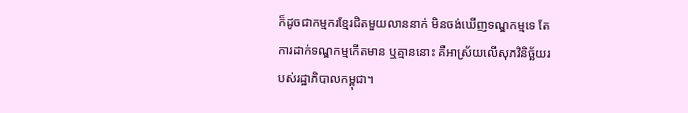ក៏ដូចជាកម្មករខ្មែរជិតមួយលាននាក់ មិនចង់ឃើញទណ្ឌកម្មទេ តែការដាក់ទណ្ឌកម្មកើតមាន ឬគ្មាននោះ គឺអាស្រ័យលើសុភវិនិច្ឆ័យរបស់រដ្ឋាភិបាលកម្ពុជា។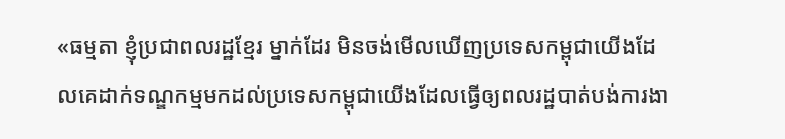«ធម្មតា ខ្ញុំប្រជាពលរដ្ឋខ្មែរ ម្នាក់ដែរ មិនចង់មើលឃើញប្រទេសកម្ពុជាយើងដែលគេដាក់ទណ្ឌកម្មមកដល់ប្រទេសកម្ពុជាយើងដែលធ្វើឲ្យពលរដ្ឋបាត់បង់ការងា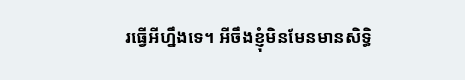រធ្វើអីហ្នឹងទេ។ អីចឹងខ្ញុំមិនមែនមានសិទ្ធិ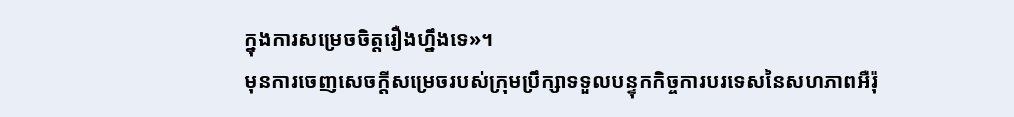ក្នុងការសម្រេចចិត្តរឿងហ្នឹងទេ»។
មុនការចេញសេចក្តីសម្រេចរបស់ក្រុមប្រឹក្សាទទួលបន្ទុកកិច្ចការបរទេសនៃសហភាពអឺរ៉ុ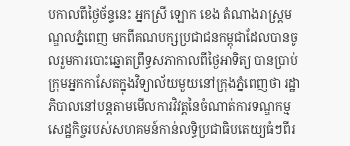បកាលពីថ្ងៃច័ន្ទនេះ អ្នកស្រី ឡោក ខេង តំណាងរាស្ត្រមណ្ឌលភ្នំពេញ មកពីគណបក្សប្រជាជនកម្ពុជាដែលបានចូលរួមការបោះឆ្នោតព្រឹទ្ធសភាកាលពីថ្ងៃអាទិត្យ បានប្រាប់ក្រុមអ្នកកាសែតក្នុងវិទ្យាល័យមួយនៅក្រុងភ្នំពេញថា រដ្ឋាភិបាលនៅបន្តតាមមើលការវិវត្តនៃចំណាត់ការទណ្ឌកម្មសេដ្ឋកិច្ចរបស់សហគមន៍កាន់លទ្ធិប្រជាធិបតេយ្យធំៗពីរ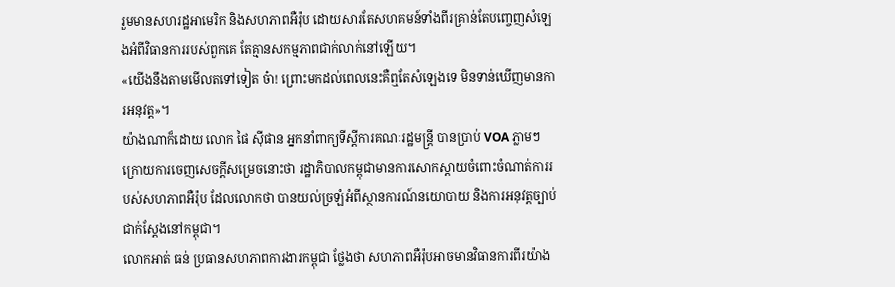រួមមានសហរដ្ឋអាមេរិក និងសហភាពអឺរ៉ុប ដោយសារតែសហគមន៍ទាំងពីរគ្រាន់តែបញ្ចេញសំឡេងអំពីវិធានការរបស់ពួកគេ តែគ្មានសកម្មភាពជាក់លាក់នៅឡើយ។
«យើងនឹងតាមមើលតទៅទៀត ច៎ា! ព្រោះមកដល់ពេលនេះគឺឮតែសំឡេងទេ មិនទាន់ឃើញមានការអនុវត្ត»។
យ៉ាងណាក៏ដោយ លោក ផៃ ស៊ីផាន អ្នកនាំពាក្យទីស្តីការគណៈរដ្ឋមន្រ្តី បានប្រាប់ VOA ភ្លាមៗក្រោយការចេញសេចក្តីសម្រេចនោះថា រដ្ឋាភិបាលកម្ពុជាមានការសោកស្តាយចំពោះចំណាត់ការរបស់សហភាពអឺរ៉ុប ដែលលោកថា បានយល់ច្រឡំអំពីស្ថានការណ៍នយោបាយ និងការអនុវត្តច្បាប់ជាក់ស្តែងនៅកម្ពុជា។
លោកអាត់ ធន់ ប្រធានសហភាពការងារកម្ពុជា ថ្លែងថា សហភាពអឺរ៉ុបអាចមានវិធានការពីរយ៉ាង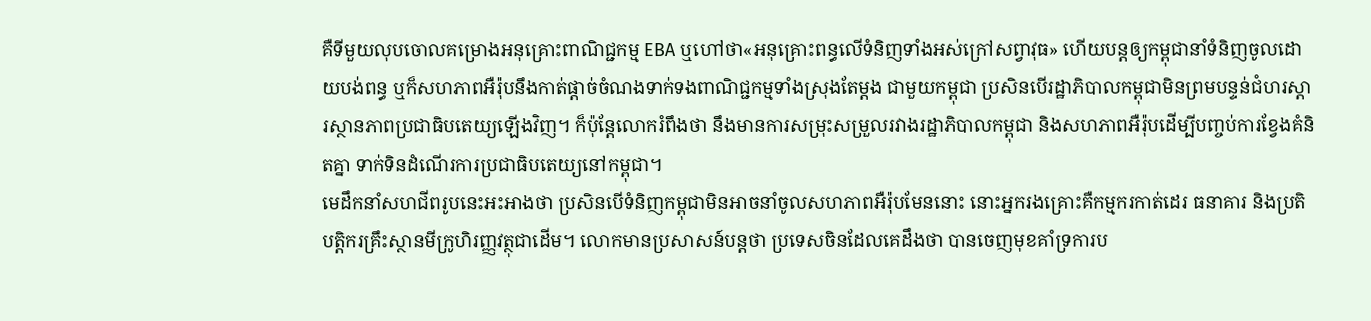គឺទីមួយលុបចោលគម្រោងអនុគ្រោះពាណិជ្ជកម្ម EBA ឬហៅថា«អនុគ្រោះពន្ធលើទំនិញទាំងអស់ក្រៅសព្វាវុធ» ហើយបន្តឲ្យកម្ពុជានាំទំនិញចូលដោយបង់ពន្ធ ឬក៏សហភាពអឺរ៉ុបនឹងកាត់ផ្តាច់ចំណងទាក់ទងពាណិជ្ជកម្មទាំងស្រុងតែម្តង ជាមួយកម្ពុជា ប្រសិនបើរដ្ឋាភិបាលកម្ពុជាមិនព្រមបន្ទន់ជំហរស្តារស្ថានភាពប្រជាធិបតេយ្យឡើងវិញ។ ក៏ប៉ុន្តែលោករំពឹងថា នឹងមានការសម្រុះសម្រួលរវាងរដ្ឋាភិបាលកម្ពុជា និងសហភាពអឺរ៉ុបដើម្បីបញ្ចប់ការខ្វែងគំនិតគ្នា ទាក់ទិនដំណើរការប្រជាធិបតេយ្យនៅកម្ពុជា។
មេដឹកនាំសហជីពរូបនេះអះអាងថា ប្រសិនបើទំនិញកម្ពុជាមិនអាចនាំចូលសហភាពអឺរ៉ុបមែននោះ នោះអ្នករងគ្រោះគឺកម្មករកាត់ដេរ ធនាគារ និងប្រតិបត្តិករគ្រឹះស្ថានមីក្រូហិរញ្ញវត្ថុជាដើម។ លោកមានប្រសាសន៍បន្តថា ប្រទេសចិនដែលគេដឹងថា បានចេញមុខគាំទ្រការប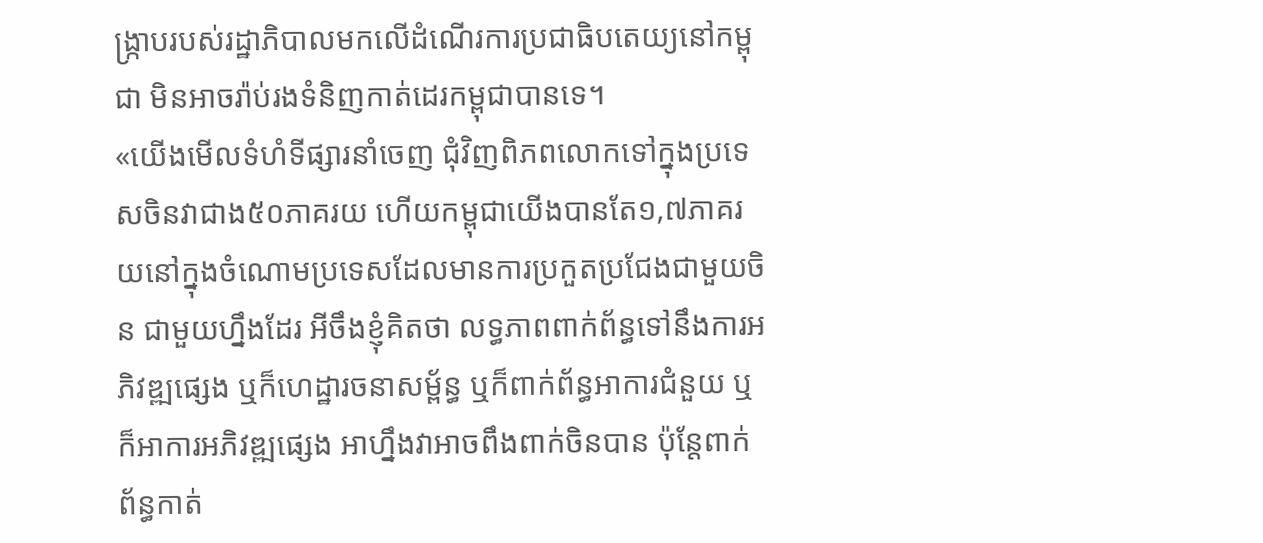ង្រ្កាបរបស់រដ្ឋាភិបាលមកលើដំណើរការប្រជាធិបតេយ្យនៅកម្ពុជា មិនអាចរ៉ាប់រងទំនិញកាត់ដេរកម្ពុជាបានទេ។
«យើងមើលទំហំទីផ្សារនាំចេញ ជុំវិញពិភពលោកទៅក្នុងប្រទេសចិនវាជាង៥០ភាគរយ ហើយកម្ពុជាយើងបានតែ១,៧ភាគរយនៅក្នុងចំណោមប្រទេសដែលមានការប្រកួតប្រជែងជាមួយចិន ជាមួយហ្នឹងដែរ អីចឹងខ្ញុំគិតថា លទ្ធភាពពាក់ព័ន្ធទៅនឹងការអភិវឌ្ឍផ្សេង ឬក៏ហេដ្ឋារចនាសម្ព័ន្ធ ឬក៏ពាក់ព័ន្ធអាការជំនួយ ឬក៏អាការអភិវឌ្ឍផ្សេង អាហ្នឹងវាអាចពឹងពាក់ចិនបាន ប៉ុន្តែពាក់ព័ន្ធកាត់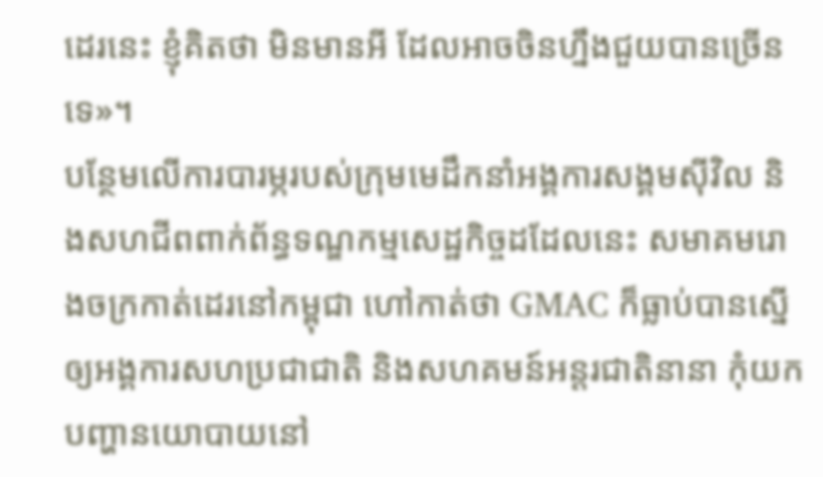ដេរនេះ ខ្ញុំគិតថា មិនមានអី ដែលអាចចិនហ្នឹងជួយបានច្រើនទេ»។
បន្ថែមលើការបារម្ភរបស់ក្រុមមេដឹកនាំអង្គការសង្គមស៊ីវិល និងសហជីពពាក់ព័ន្ធទណ្ឌកម្មសេដ្ឋកិច្ចដដែលនេះ សមាគមរោងចក្រកាត់ដេរនៅកម្ពុជា ហៅកាត់ថា GMAC ក៏ធ្លាប់បានស្នើឲ្យអង្គការសហប្រជាជាតិ និងសហគមន៍អន្តរជាតិនានា កុំយកបញ្ហានយោបាយនៅ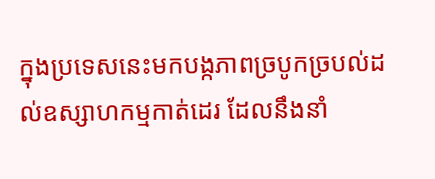ក្នុងប្រទេសនេះមកបង្កភាពច្របូកច្របល់ដល់ឧស្សាហកម្មកាត់ដេរ ដែលនឹងនាំ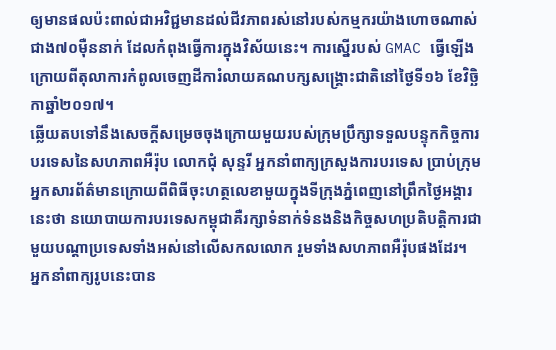ឲ្យមានផលប៉ះពាល់ជាអវិជ្ជមានដល់ជីវភាពរស់នៅរបស់កម្មករយ៉ាងហោចណាស់ជាង៧០ម៉ឺននាក់ ដែលកំពុងធ្វើការក្នុងវិស័យនេះ។ ការស្នើរបស់ GMAC ធ្វើឡើង ក្រោយពីតុលាការកំពូលចេញដីការំលាយគណបក្សសង្គ្រោះជាតិនៅថ្ងៃទី១៦ ខែវិច្ឆិកាឆ្នាំ២០១៧។
ឆ្លើយតបទៅនឹងសេចក្តីសម្រេចចុងក្រោយមួយរបស់ក្រុមប្រឹក្សាទទួលបន្ទុកកិច្ចការបរទេសនៃសហភាពអឺរ៉ុប លោកជុំ សុន្ទរី អ្នកនាំពាក្យក្រសួងការបរទេស ប្រាប់ក្រុមអ្នកសារព័ត៌មានក្រោយពីពិធីចុះហត្ថលេខាមួយក្នុងទីក្រុងភ្នំពេញនៅព្រឹកថ្ងៃអង្គារនេះថា នយោបាយការបរទេសកម្ពុជាគឺរក្សាទំនាក់ទំនងនិងកិច្ចសហប្រតិបត្តិការជាមួយបណ្ដាប្រទេសទាំងអស់នៅលើសកលលោក រួមទាំងសហភាពអឺរ៉ុបផងដែរ។
អ្នកនាំពាក្យរូបនេះបាន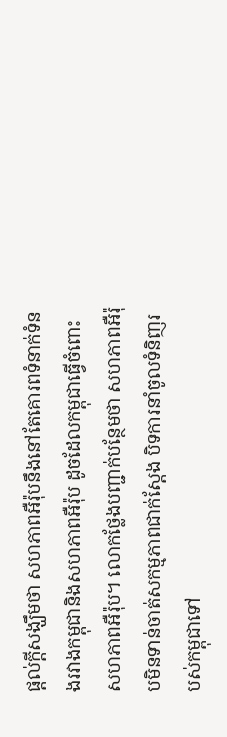ផ្តល់ក្តីសង្ឃឹមថា សហភាពអឺរ៉ុបនឹងនៅតែគោរពទំនាក់ទំនងរវាងកម្ពុជានិងសហភាពអឺរ៉ុប ដូចដែលកម្ពុជាធ្វើចំពោះសហភាពអឺរ៉ុប។ លោកថ្លែងបញ្ជាក់បន្ថែមថា សហភាពអឺរ៉ុបមិនទាន់ចាត់សកម្មភាពជាក់ស្តែង បិទការនាំចូលទំនិញរបស់កម្ពុជាទៅ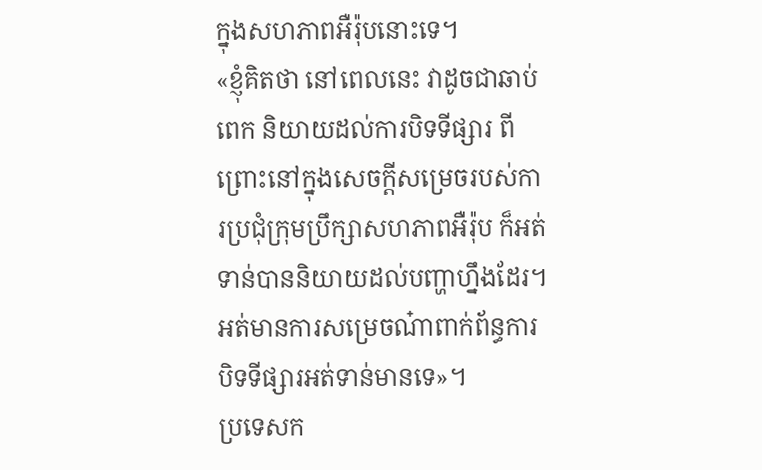ក្នុងសហភាពអឺរ៉ុបនោះទេ។
«ខ្ញុំគិតថា នៅពេលនេះ វាដូចជាឆាប់ពេក និយាយដល់ការបិទទីផ្សារ ពីព្រោះនៅក្នុងសេចក្តីសម្រេចរបស់ការប្រជុំក្រុមប្រឹក្សាសហភាពអឺរ៉ុប ក៏អត់ទាន់បាននិយាយដល់បញ្ហាហ្នឹងដែរ។ អត់មានការសម្រេចណ៎ាពាក់ព័ន្ធការបិទទីផ្សារអត់ទាន់មានទេ»។
ប្រទេសក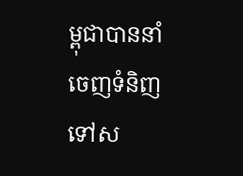ម្ពុជាបាននាំចេញទំនិញទៅស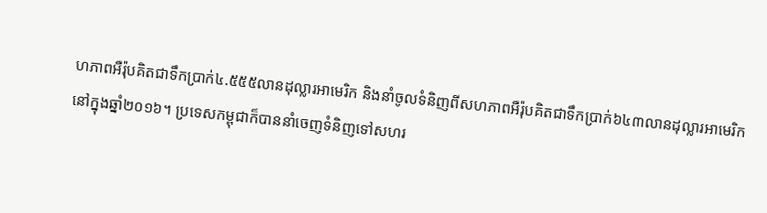ហភាពអឺរ៉ុបគិតជាទឹកប្រាក់៤.៥៥៥លានដុល្លារអាមេរិក និងនាំចូលទំនិញពីសហភាពអឺរ៉ុបគិតជាទឹកប្រាក់៦៤៣លានដុល្លារអាមេរិកនៅក្នុងឆ្នាំ២០១៦។ ប្រទេសកម្ពុជាក៏បាននាំចេញទំនិញទៅសហរ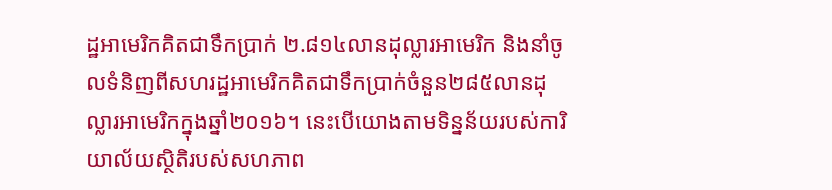ដ្ឋអាមេរិកគិតជាទឹកប្រាក់ ២.៨១៤លានដុល្លារអាមេរិក និងនាំចូលទំនិញពីសហរដ្ឋអាមេរិកគិតជាទឹកប្រាក់ចំនួន២៨៥លានដុល្លារអាមេរិកក្នុងឆ្នាំ២០១៦។ នេះបើយោងតាមទិន្នន័យរបស់ការិយាល័យស្ថិតិរបស់សហភាព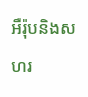អឺរ៉ុបនិងសហរ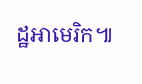ដ្ឋអាមេរិក៕